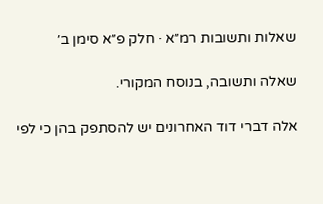שאלות ותשובות רמ״א · חלק פ״א סימן ב׳

שאלה ותשובה, בנוסח המקורי.

אלה דברי דוד האחרונים יש להסתפק בהן כי לפי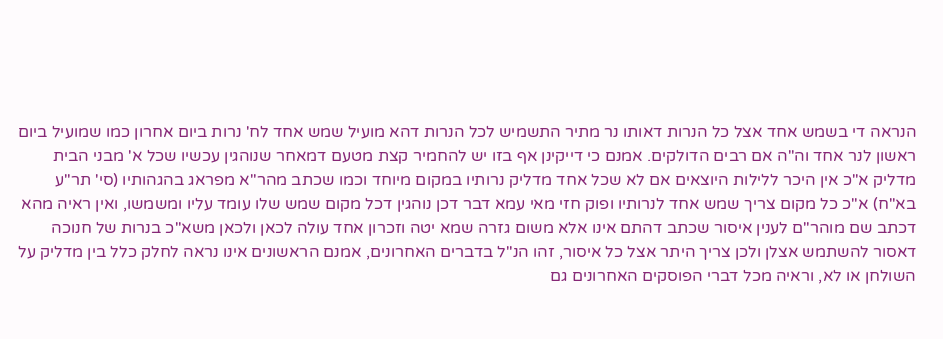הנראה די בשמש אחד אצל כל הנרות דאותו נר מתיר התשמיש לכל הנרות דהא מועיל שמש אחד לח' נרות ביום אחרון כמו שמועיל ביום ראשון לנר אחד וה"ה אם רבים הדולקים. אמנם כי דייקינן אף בזו יש להחמיר קצת מטעם דמאחר שנוהגין עכשיו שכל א' מבני הבית מדליק א"כ אין היכר ללילות היוצאים אם לא שכל אחד מדליק נרותיו במקום מיוחד וכמו שכתב מהר"א מפראג בהגהותיו (סי' תר"ע בא"ח) א"כ כל מקום צריך שמש אחד לנרותיו ופוק חזי מאי עמא דבר דכן נוהגין דכל מקום שמש שלו עומד עליו ומשמשו, ואין ראיה מהא דכתב שם מוהר"ם לענין איסור שכתב דהתם אינו אלא משום גזרה שמא יטה וזכרון אחד עולה לכאן ולכאן משא"כ בנרות של חנוכה דאסור להשתמש אצלן ולכן צריך היתר אצל כל איסור, זהו הנ"ל בדברים האחרונים, אמנם הראשונים אינו נראה לחלק כלל בין מדליק על השולחן או לא, וראיה מכל דברי הפוסקים האחרונים גם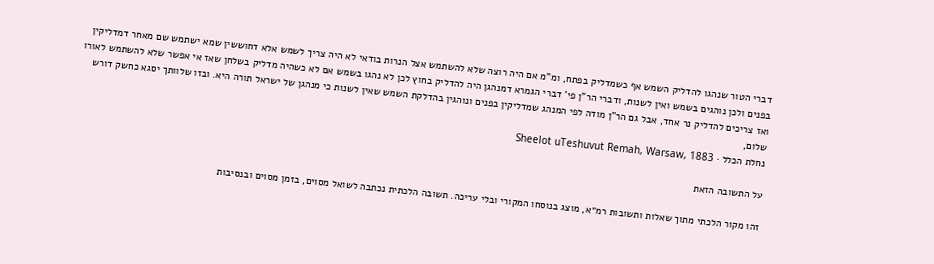דברי הטור שנהגו להדליק השמש אף כשמדליק בפתח, ומ"מ אם היה רוצה שלא להשתמש אצל הנרות בודאי לא היה צריך לשמש אלא דחוששין שמא ישתמש שם מאחר דמדליקין בפנים ולכן נוהגים בשמש ואין לשנות, ודברי הר"ן פי' דברי הגמרא דמנהגן היה להדליק בחוץ לכן לא נהגו בשמש אם לא כשהיה מדליק בשלחן שאז אי אפשר שלא להשתמש לאורו ואז צריכים להדליק נר אחד, אבל גם הר"ן מודה לפי המנהג שמדליקין בפנים ונוהגין בהדלקת השמש שאין לשנות כי מנהגן של ישראל תורה היא. ובזו שלוותך יסגא כחשק דורש שלום,
נחלת הכלל · Sheelot uTeshuvut Remah, Warsaw, 1883

על התשובה הזאת

זהו מקור הלכתי מתוך שאלות ותשובות רמ״א, מוצג בנוסחו המקורי ובלי עריכה. תשובה הלכתית נכתבה לשואל מסוים, בזמן מסוים ובנסיבות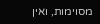מסוימות, ואין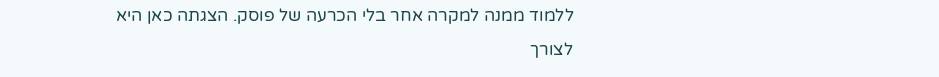ללמוד ממנה למקרה אחר בלי הכרעה של פוסק. הצגתה כאן היא לצורך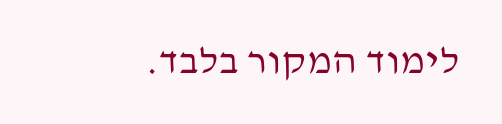לימוד המקור בלבד.